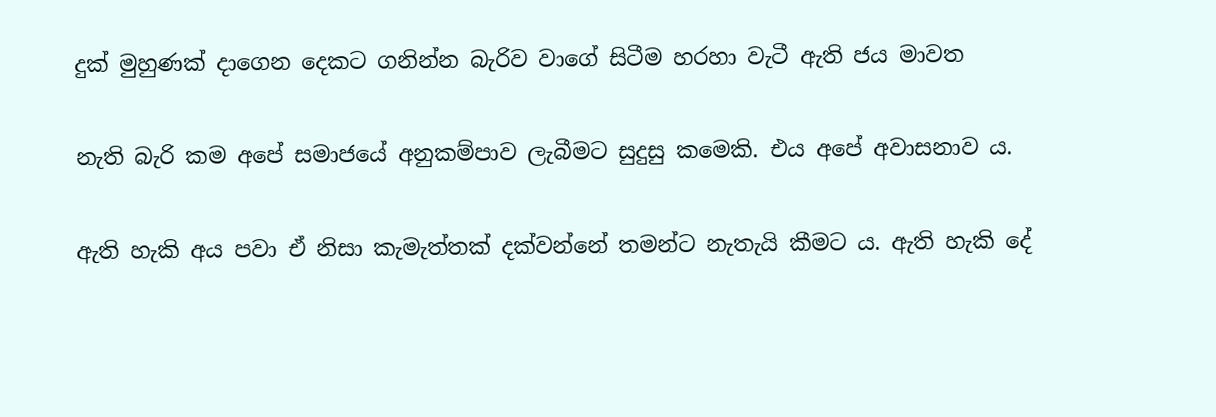දුක් මුහුණක් දාගෙන දෙකට ගනින්න බැරිව වාගේ සිටීම හරහා වැටී ඇති ජය මාවත

නැති බැරි කම අපේ සමාජයේ අනුකම්පාව ලැබීමට සුදුසු කමෙකි. එය අපේ අවාසනාව ය.

ඇති හැකි අය පවා ඒ නිසා කැමැත්තක් දක්වන්නේ තමන්ට නැතැයි කීමට ය. ඇති හැකි දේ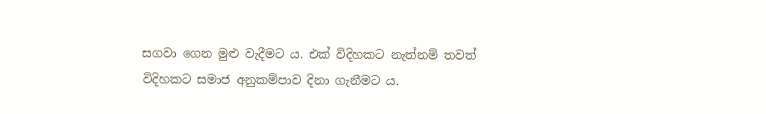සගවා ගෙන මුළු වැදීමට ය. එක් විදිහකට නැත්නම් තවත් විදිහකට සමාජ අනුකම්පාව දිනා ගැනීමට ය.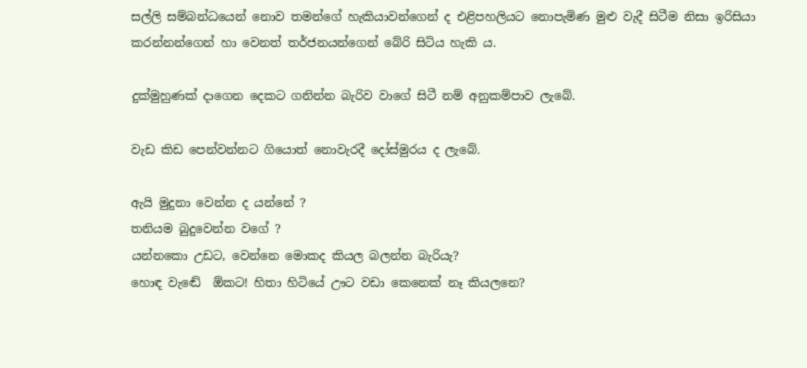සල්ලි සම්බන්ධයෙන් නොව තමන්ගේ හැකියාවන්ගෙන් ද එළිපහලියට නොපැමිණ මුළු වැදී සිටීම නිසා ඉරිසියා කරන්නන්ගෙන් හා වෙනත් තර්ජනයන්ගෙන් බේරි සිටිය හැකි ය.

දුක්මුහුණක් දාගෙන දෙකට ගනින්න බැරිව වාගේ සිටී නම් අනුකම්පාව ලැබේ.

වැඩ කිඩ පෙන්වන්නට ගියොත් නොවැරදී දෝස්මුරය ද ලැබේ.

ඇයි මුදුනා වෙන්න ද යන්නේ ?
තනියම බුදුවෙන්න වගේ ?
යන්නකො උඩට, වෙන්නෙ මොකද කියල බලන්න බැරියැ?
හොඳ වැඬේ  ඕකට! හිතා හිටියේ ඌට වඩා කෙනෙක් නෑ කියලනෙ?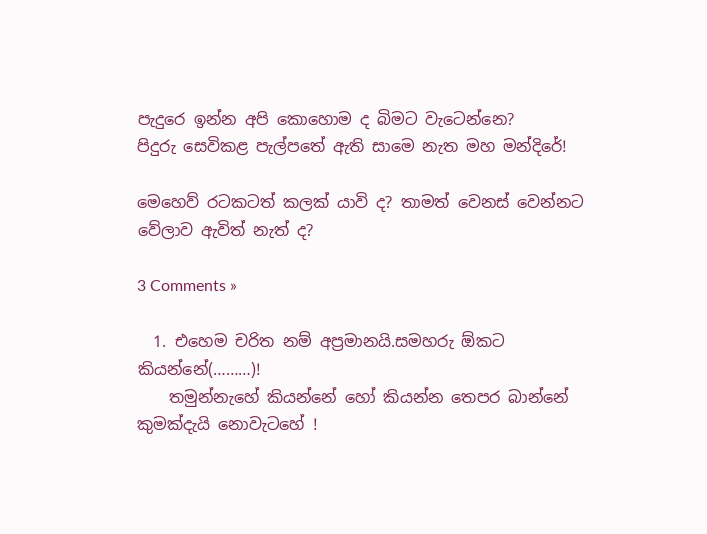පැදුරෙ ඉන්න අපි කොහොම ද බිමට වැටෙන්නෙ?
පිදුරු සෙවිකළ පැල්පතේ ඇති සාමෙ නැත මහ මන්දිරේ!

මෙහෙව් රටකටත් කලක් යාවි ද? තාමත් වෙනස් වෙන්නට වේලාව ඇවිත් නැත් ද?

3 Comments »

  1. එහෙම චරිත නම් අප්‍රමානයි.සමහරු ඕකට කියන්නේ(………)!
    තමුන්නැහේ කියන්නේ හෝ කියන්න තෙපර බාන්නේ කුමක්දැයි නොවැටහේ !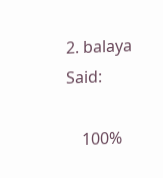2. balaya Said:

    100%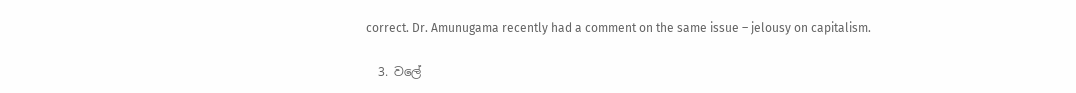correct. Dr. Amunugama recently had a comment on the same issue – jelousy on capitalism.

  3. වලේ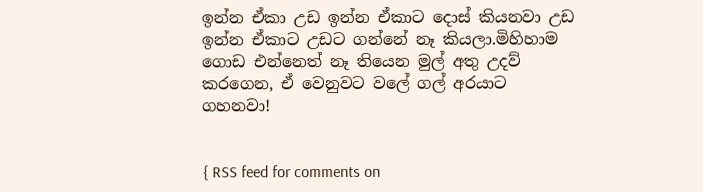ඉන්න ඒකා උඩ ඉන්න ඒකාට දොස් කියනවා උඩ ඉන්න ඒකාට උඩට ගන්නේ නෑ කියලා.මිහිහාම ගොඩ එන්නෙත් නෑ තියෙන මුල් අතු උදව් කරගෙන, ඒ වෙනුවට වලේ ගල් අරයාට ගහනවා!


{ RSS feed for comments on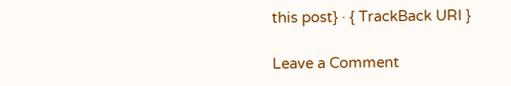this post} · { TrackBack URI }

Leave a Comment